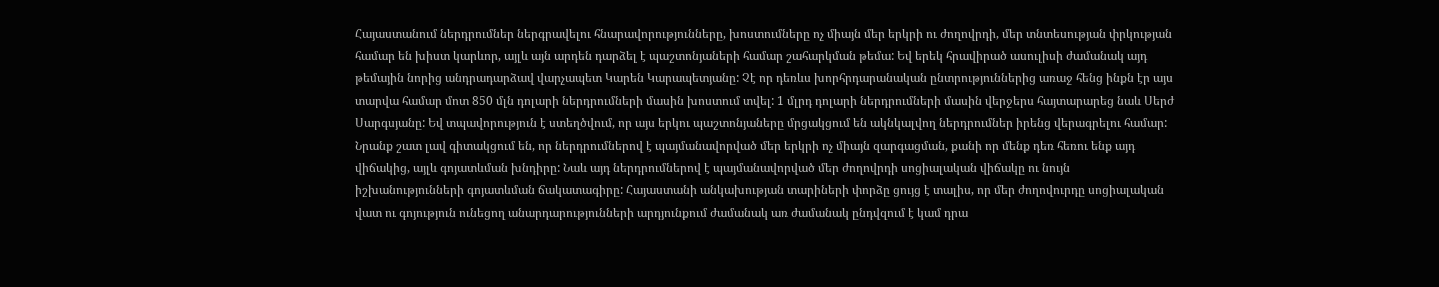Հայաստանում ներդրումներ ներգրավելու հնարավորությունները, խոստումները ոչ միայն մեր երկրի ու ժողովրդի, մեր տնտեսության փրկության համար են խիստ կարևոր, այլև այն արդեն դարձել է պաշտոնյաների համար շահարկման թեմա: Եվ երեկ հրավիրած ասուլիսի ժամանակ այդ թեմային նորից անդրադարձավ վարչապետ Կարեն Կարապետյանը: Չէ որ դեռևս խորհրդարանական ընտրություններից առաջ հենց ինքն էր այս տարվա համար մոտ 850 մլն դոլարի ներդրումների մասին խոստում տվել: 1 մլրդ դոլարի ներդրումների մասին վերջերս հայտարարեց նաև Սերժ Սարգսյանը: Եվ տպավորություն է ստեղծվում, որ այս երկու պաշտոնյաները մրցակցում են ակնկալվող ներդրումներ իրենց վերագրելու համար:
Նրանք շատ լավ գիտակցում են, որ ներդրումներով է պայմանավորված մեր երկրի ոչ միայն զարգացման, քանի որ մենք դեռ հեռու ենք այդ վիճակից, այլև գոյատևման խնդիրը: Նաև այդ ներդրումներով է պայմանավորված մեր ժողովրդի սոցիալական վիճակը ու նույն իշխանությունների գոյատևման ճակատագիրը: Հայաստանի անկախության տարիների փորձը ցույց է տալիս, որ մեր ժողովուրդը սոցիալական վատ ու գոյություն ունեցող անարդարությունների արդյունքում ժամանակ առ ժամանակ ընդվզում է կամ դրա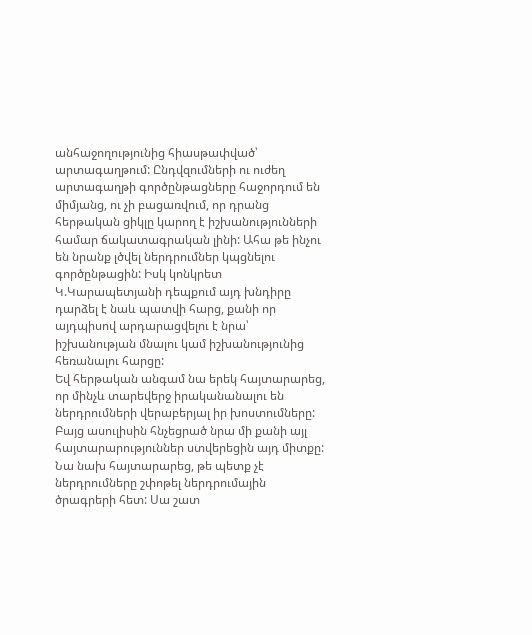անհաջողությունից հիասթափված՝ արտագաղթում: Ընդվզումների ու ուժեղ արտագաղթի գործընթացները հաջորդում են միմյանց, ու չի բացառվում, որ դրանց հերթական ցիկլը կարող է իշխանությունների համար ճակատագրական լինի: Ահա թե ինչու են նրանք լծվել ներդրումներ կպցնելու գործընթացին: Իսկ կոնկրետ Կ.Կարապետյանի դեպքում այդ խնդիրը դարձել է նաև պատվի հարց, քանի որ այդպիսով արդարացվելու է նրա՝ իշխանության մնալու կամ իշխանությունից հեռանալու հարցը:
Եվ հերթական անգամ նա երեկ հայտարարեց, որ մինչև տարեվերջ իրականանալու են ներդրումների վերաբերյալ իր խոստումները: Բայց ասուլիսին հնչեցրած նրա մի քանի այլ հայտարարություններ ստվերեցին այդ միտքը: Նա նախ հայտարարեց, թե պետք չէ ներդրումները շփոթել ներդրումային ծրագրերի հետ: Սա շատ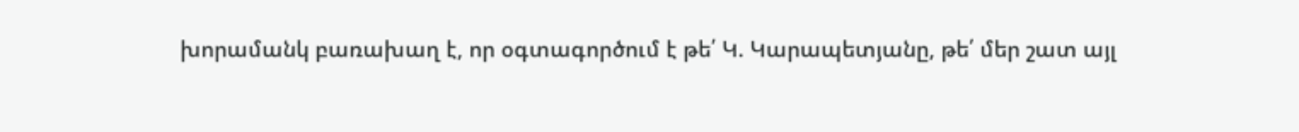խորամանկ բառախաղ է, որ օգտագործում է թե՛ Կ. Կարապետյանը, թե՛ մեր շատ այլ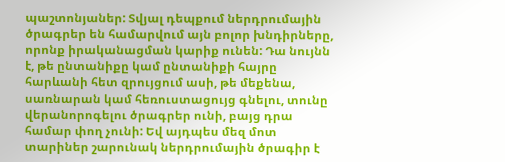պաշտոնյաներ: Տվյալ դեպքում ներդրումային ծրագրեր են համարվում այն բոլոր խնդիրները, որոնք իրականացման կարիք ունեն: Դա նույնն է, թե ընտանիքը կամ ընտանիքի հայրը հարևանի հետ զրույցում ասի, թե մեքենա, սառնարան կամ հեռուստացույց գնելու, տունը վերանորոգելու ծրագրեր ունի, բայց դրա համար փող չունի: Եվ այդպես մեզ մոտ տարիներ շարունակ ներդրումային ծրագիր է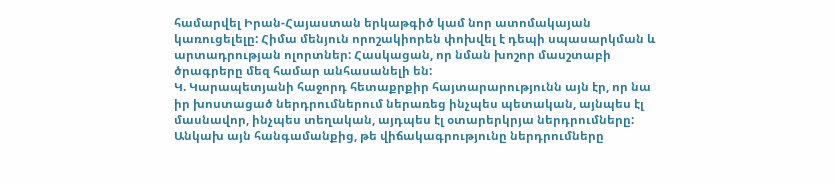համարվել Իրան-Հայաստան երկաթգիծ կամ նոր ատոմակայան կառուցելելը: Հիմա մենյուն որոշակիորեն փոխվել է դեպի սպասարկման և արտադրության ոլորտներ: Հասկացան, որ նման խոշոր մասշտաբի ծրագրերը մեզ համար անհասանելի են:
Կ. Կարապետյանի հաջորդ հետաքրքիր հայտարարությունն այն էր, որ նա իր խոստացած ներդրումներում ներառեց ինչպես պետական, այնպես էլ մասնավոր, ինչպես տեղական, այդպես էլ օտարերկրյա ներդրումները: Անկախ այն հանգամանքից, թե վիճակագրությունը ներդրումները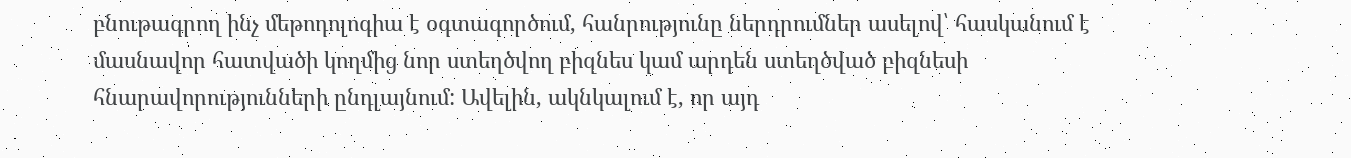բնութագրող ինչ մեթոդոլոգիա է օգտագործում, հանրությունը ներդրումներ ասելով՝ հասկանում է մասնավոր հատվածի կողմից նոր ստեղծվող բիզնես կամ արդեն ստեղծված բիզնեսի հնարավորությունների ընդլայնում: Ավելին, ակնկալում է, որ այդ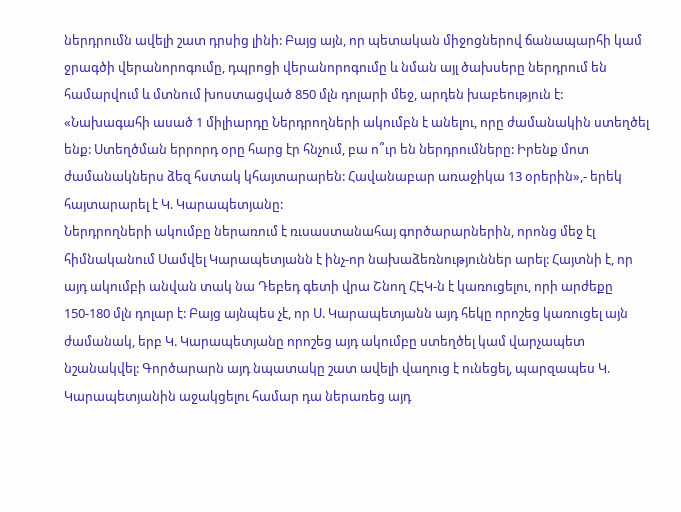ներդրումն ավելի շատ դրսից լինի: Բայց այն, որ պետական միջոցներով ճանապարհի կամ ջրագծի վերանորոգումը, դպրոցի վերանորոգումը և նման այլ ծախսերը ներդրում են համարվում և մտնում խոստացված 850 մլն դոլարի մեջ, արդեն խաբեություն է:
«Նախագահի ասած 1 միլիարդը Ներդրողների ակումբն է անելու, որը ժամանակին ստեղծել ենք: Ստեղծման երրորդ օրը հարց էր հնչում, բա ո՞ւր են ներդրումները: Իրենք մոտ ժամանակներս ձեզ հստակ կհայտարարեն: Հավանաբար առաջիկա 13 օրերին»,- երեկ հայտարարել է Կ. Կարապետյանը:
Ներդրողների ակումբը ներառում է ռւսաստանահայ գործարարներին, որոնց մեջ էլ հիմնականում Սամվել Կարապետյանն է ինչ-որ նախաձեռնություններ արել: Հայտնի է, որ այդ ակումբի անվան տակ նա Դեբեդ գետի վրա Շնող ՀԷԿ-ն է կառուցելու, որի արժեքը 150-180 մլն դոլար է: Բայց այնպես չէ, որ Ս. Կարապետյանն այդ հեկը որոշեց կառուցել այն ժամանակ, երբ Կ. Կարապետյանը որոշեց այդ ակումբը ստեղծել կամ վարչապետ նշանակվել: Գործարարն այդ նպատակը շատ ավելի վաղուց է ունեցել, պարզապես Կ. Կարապետյանին աջակցելու համար դա ներառեց այդ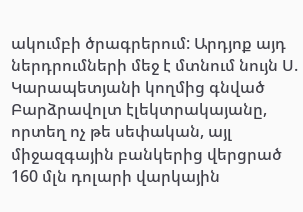ակումբի ծրագրերում: Արդյոք այդ ներդրումների մեջ է մտնում նույն Ս. Կարապետյանի կողմից գնված Բարձրավոլտ էլեկտրակայանը, որտեղ ոչ թե սեփական, այլ միջազգային բանկերից վերցրած 160 մլն դոլարի վարկային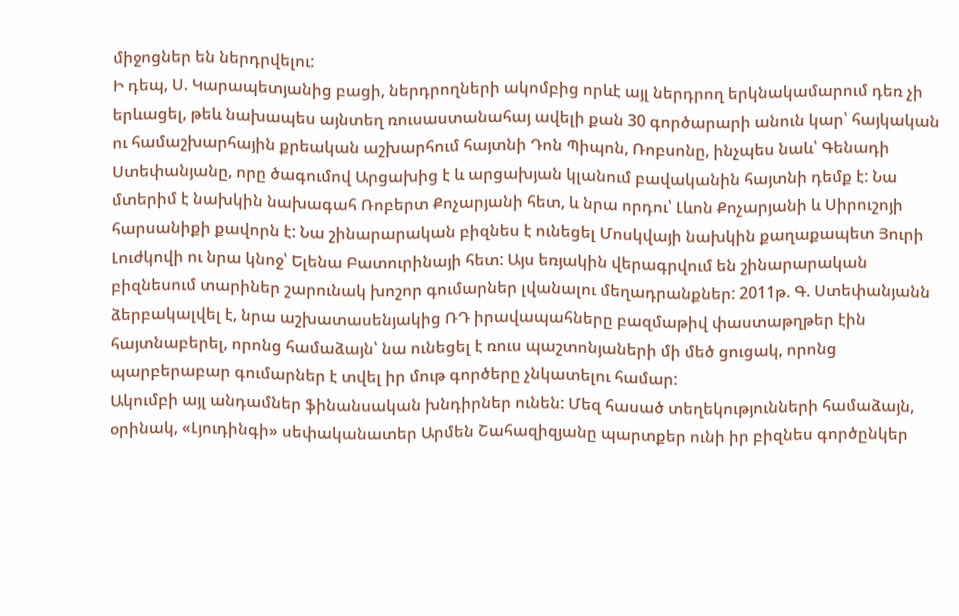միջոցներ են ներդրվելու:
Ի դեպ, Ս. Կարապետյանից բացի, ներդրողների ակոմբից որևէ այլ ներդրող երկնակամարում դեռ չի երևացել, թեև նախապես այնտեղ ռուսաստանահայ ավելի քան 30 գործարարի անուն կար՝ հայկական ու համաշխարհային քրեական աշխարհում հայտնի Դոն Պիպոն, Ռոբսոնը, ինչպես նաև՝ Գենադի Ստեփանյանը, որը ծագումով Արցախից է և արցախյան կլանում բավականին հայտնի դեմք է: Նա մտերիմ է նախկին նախագահ Ռոբերտ Քոչարյանի հետ, և նրա որդու՝ Լևոն Քոչարյանի և Սիրուշոյի հարսանիքի քավորն է: Նա շինարարական բիզնես է ունեցել Մոսկվայի նախկին քաղաքապետ Յուրի Լուժկովի ու նրա կնոջ՝ Ելենա Բատուրինայի հետ: Այս եռյակին վերագրվում են շինարարական բիզնեսում տարիներ շարունակ խոշոր գումարներ լվանալու մեղադրանքներ: 2011թ. Գ. Ստեփանյանն ձերբակալվել է, նրա աշխատասենյակից ՌԴ իրավապահները բազմաթիվ փաստաթղթեր էին հայտնաբերել, որոնց համաձայն՝ նա ունեցել է ռուս պաշտոնյաների մի մեծ ցուցակ, որոնց պարբերաբար գումարներ է տվել իր մութ գործերը չնկատելու համար:
Ակումբի այլ անդամներ ֆինանսական խնդիրներ ունեն: Մեզ հասած տեղեկությունների համաձայն, օրինակ, «Լյուդինգի» սեփականատեր Արմեն Շահազիզյանը պարտքեր ունի իր բիզնես գործընկեր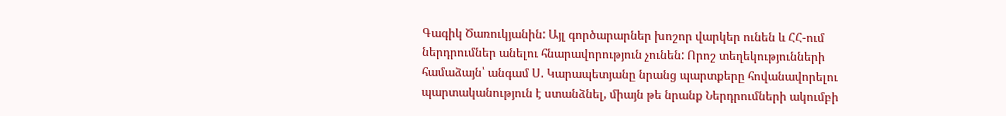Գագիկ Ծառուկյանին: Այլ գործարարներ խոշոր վարկեր ունեն և ՀՀ-ում ներդրումներ անելու հնարավորություն չունեն: Որոշ տեղեկությունների համաձայն՝ անգամ Ս. Կարապետյանը նրանց պարտքերը հովանավորելու պարտականություն է ստանձնել, միայն թե նրանք Ներդրումների ակումբի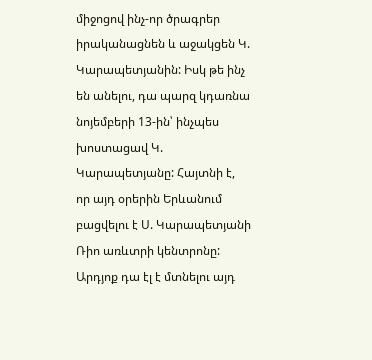միջոցով ինչ-որ ծրագրեր իրականացնեն և աջակցեն Կ. Կարապետյանին: Իսկ թե ինչ են անելու, դա պարզ կդառնա նոյեմբերի 13-ին՝ ինչպես խոստացավ Կ. Կարապետյանը: Հայտնի է, որ այդ օրերին Երևանում բացվելու է Ս. Կարապետյանի Ռիո առևտրի կենտրոնը: Արդյոք դա էլ է մտնելու այդ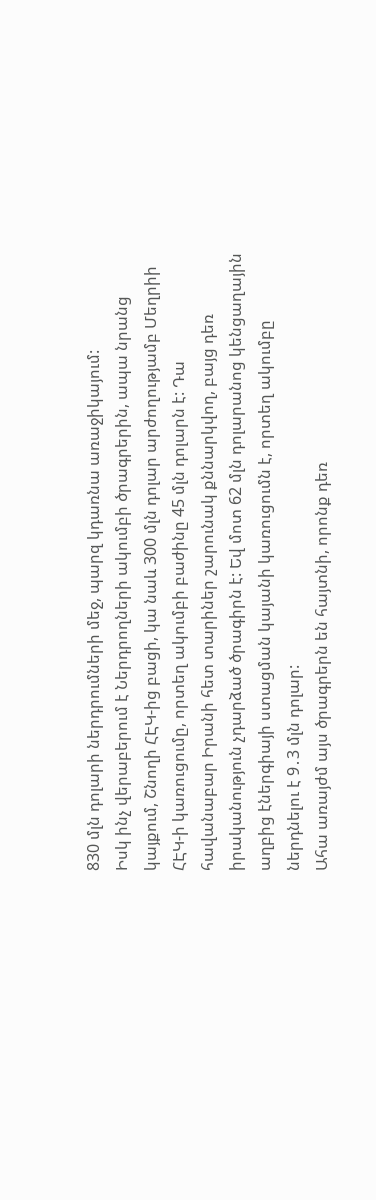830 մլն դոլարի ներդրումների մեջ, պարզ կդառնա առաջիկայում:
Իսկ ինչ վերաբերում է Ներդրողների ակումբի ծրագրերին, ապա նրանց կայքում, Շնողի ՀԷԿ-ից բացի, կա նաև 300 մլն դոլար արժողությամբ Մեղրիի ՀԷԿ-ի կառուցումը, որտեղ ակումբի բաժինը 45 մլն դոլարն է: Դա հավանաբար Իրանի հետ տարիներ շարունակ քննարկվող, բայց դեռ իրականություն չդարձած ծրագիրն է: Եվ մոտ 62 մլն դոլարանոց կենցաղային աղբից էներգիայի ստացման կայանի կառուցումն է, որտեղ ակումբը ներդնելու է 9․3 մլն դոլար:
Ահա առայժմ այս ծրագրերն են հայտնի, որոնք դեռ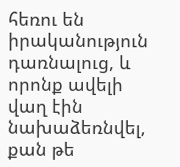հեռու են իրականություն դառնալուց, և որոնք ավելի վաղ էին նախաձեռնվել, քան թե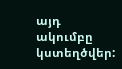այդ ակումբը կստեղծվեր: